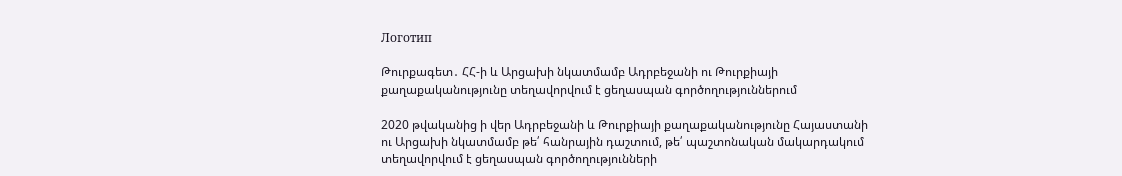Логотип

Թուրքագետ․ ՀՀ-ի և Արցախի նկատմամբ Ադրբեջանի ու Թուրքիայի քաղաքականությունը տեղավորվում է ցեղասպան գործողություններում

2020 թվականից ի վեր Ադրբեջանի և Թուրքիայի քաղաքականությունը Հայաստանի ու Արցախի նկատմամբ թե՛ հանրային դաշտում, թե՛ պաշտոնական մակարդակում տեղավորվում է ցեղասպան գործողությունների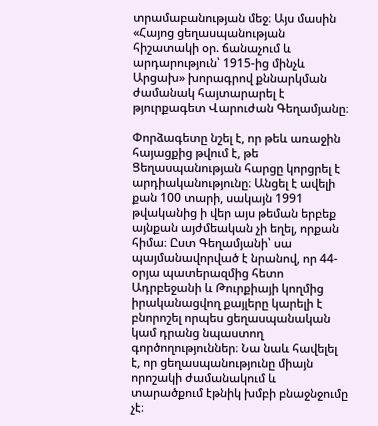տրամաբանության մեջ։ Այս մասին «Հայոց ցեղասպանության հիշատակի օր. ճանաչում և արդարություն՝ 1915-ից մինչև Արցախ» խորագրով քննարկման ժամանակ հայտարարել է թյուրքագետ Վարուժան Գեղամյանը։

Փորձագետը նշել է, որ թեև առաջին հայացքից թվում է, թե Ցեղասպանության հարցը կորցրել է արդիականությունը։ Անցել է ավելի քան 100 տարի, սակայն 1991 թվականից ի վեր այս թեման երբեք այնքան այժմեական չի եղել, որքան հիմա։ Ըստ Գեղամյանի՝ սա պայմանավորված է նրանով, որ 44-օրյա պատերազմից հետո Ադրբեջանի և Թուրքիայի կողմից իրականացվող քայլերը կարելի է բնորոշել որպես ցեղասպանական կամ դրանց նպաստող գործողություններ։ Նա նաև հավելել է, որ ցեղասպանությունը միայն որոշակի ժամանակում և տարածքում էթնիկ խմբի բնաջնջումը չէ։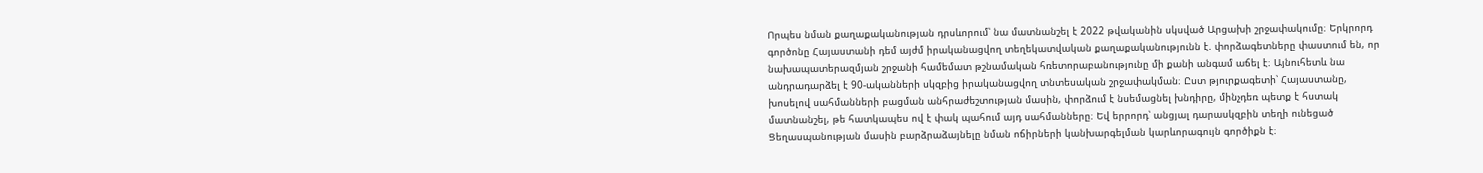Որպես նման քաղաքականության դրսևորում՝ նա մատնանշել է 2022 թվականին սկսված Արցախի շրջափակումը։ Երկրորդ գործոնը Հայաստանի դեմ այժմ իրականացվող տեղեկատվական քաղաքականությունն է. փորձագետները փաստում են, որ նախապատերազմյան շրջանի համեմատ թշնամական հռետորաբանությունը մի քանի անգամ աճել է։ Այնուհետև նա անդրադարձել է 90-ականների սկզբից իրականացվող տնտեսական շրջափակման։ Ըստ թյուրքագետի՝ Հայաստանը, խոսելով սահմանների բացման անհրաժեշտության մասին, փորձում է նսեմացնել խնդիրը, մինչդեռ պետք է հստակ մատնանշել, թե հատկապես ով է փակ պահում այդ սահմանները։ Եվ երրորդ՝ անցյալ դարասկզբին տեղի ունեցած Ցեղասպանության մասին բարձրաձայնելը նման ոճիրների կանխարգելման կարևորագույն գործիքն է։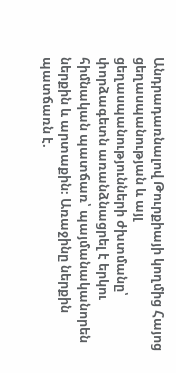Անդրադառնալով Թուրքիայի կողմից Հայոց ցեղասպանության և այլ ցեղասպանությունների ժխտմանը՝ փորձագետն առանձնացրել է երկու հիմնական պատճառ՝ պայմանականորեն ներքին և արտաքին։ Առաջինը ներքին պատճառն է.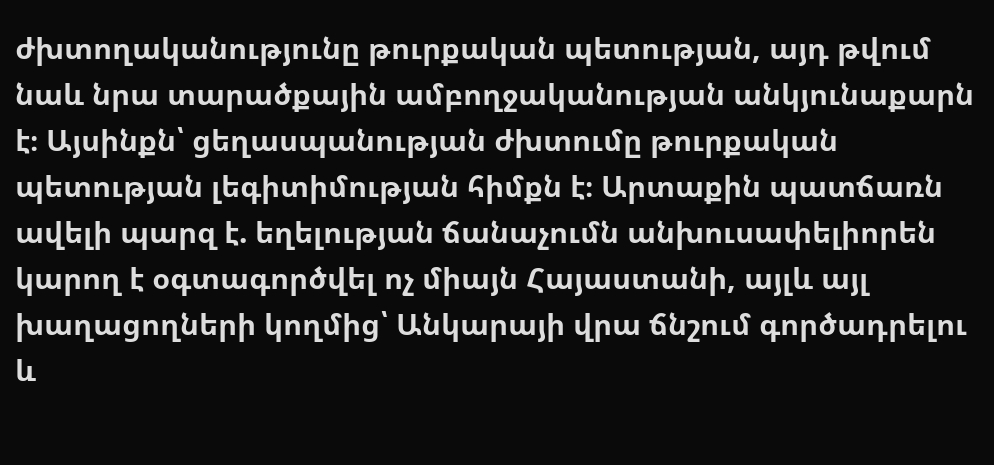ժխտողականությունը թուրքական պետության, այդ թվում նաև նրա տարածքային ամբողջականության անկյունաքարն է։ Այսինքն՝ ցեղասպանության ժխտումը թուրքական պետության լեգիտիմության հիմքն է։ Արտաքին պատճառն ավելի պարզ է. եղելության ճանաչումն անխուսափելիորեն կարող է օգտագործվել ոչ միայն Հայաստանի, այլև այլ խաղացողների կողմից՝ Անկարայի վրա ճնշում գործադրելու և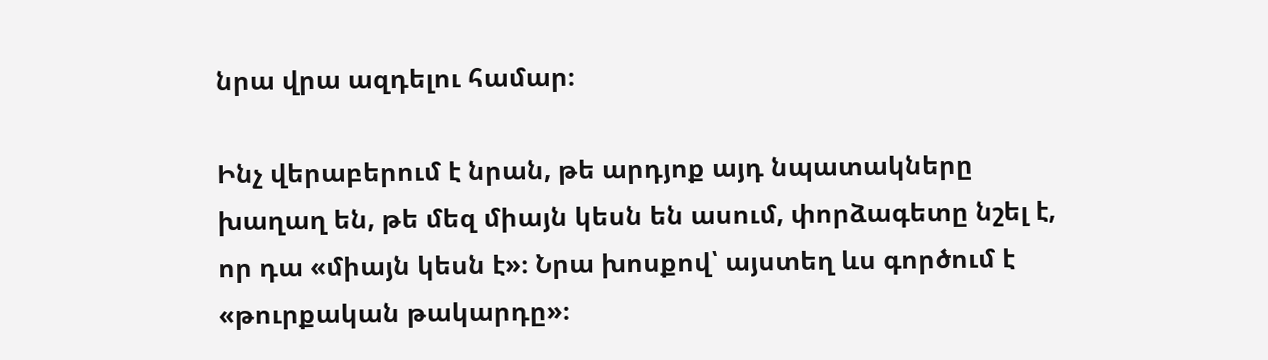նրա վրա ազդելու համար։

Ինչ վերաբերում է նրան, թե արդյոք այդ նպատակները խաղաղ են, թե մեզ միայն կեսն են ասում, փորձագետը նշել է, որ դա «միայն կեսն է»։ Նրա խոսքով՝ այստեղ ևս գործում է «թուրքական թակարդը»։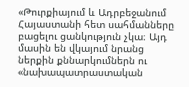«Թուրքիայում և Ադրբեջանում Հայաստանի հետ սահմանները բացելու ցանկություն չկա։ Այդ մասին են վկայում նրանց ներքին քննարկումներն ու «նախապատրաստական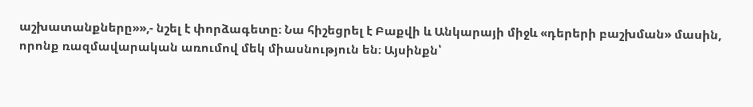աշխատանքները»»,- նշել է փորձագետը։ Նա հիշեցրել է Բաքվի և Անկարայի միջև «դերերի բաշխման» մասին, որոնք ռազմավարական առումով մեկ միասնություն են։ Այսինքն՝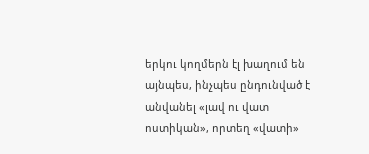երկու կողմերն էլ խաղում են այնպես, ինչպես ընդունված է անվանել «լավ ու վատ ոստիկան», որտեղ «վատի»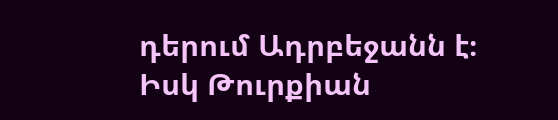դերում Ադրբեջանն է։ Իսկ Թուրքիան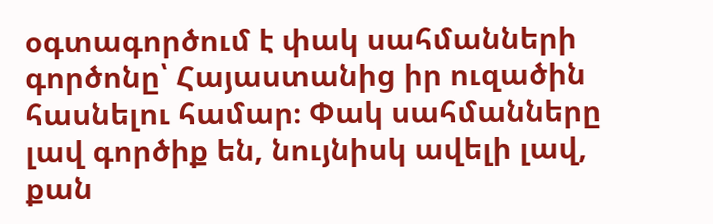օգտագործում է փակ սահմանների գործոնը՝ Հայաստանից իր ուզածին հասնելու համար։ Փակ սահմանները լավ գործիք են, նույնիսկ ավելի լավ, քան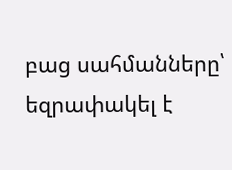բաց սահմանները՝ եզրափակել է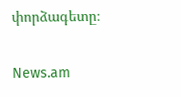փորձագետը։

News.am